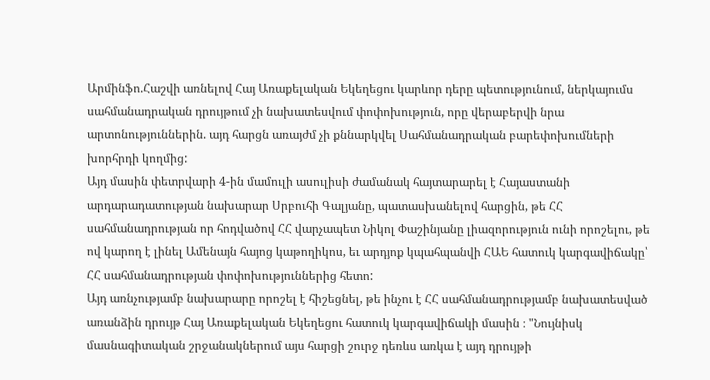Արմինֆո.Հաշվի առնելով Հայ Առաքելական Եկեղեցու կարևոր դերը պետությունում, ներկայումս սահմանադրական դրույթում չի նախատեսվում փոփոխություն, որը վերաբերվի նրա արտոնություններին. այդ հարցն առայժմ չի քննարկվել Սահմանադրական բարեփոխումների խորհրդի կողմից:
Այդ մասին փետրվարի 4-ին մամուլի ասուլիսի ժամանակ հայտարարել է Հայաստանի արդարադատության նախարար Սրբուհի Գալյանը, պատասխանելով հարցին, թե ՀՀ սահմանադրության որ հոդվածով ՀՀ վարչապետ Նիկոլ Փաշինյանը լիազորություն ունի որոշելու, թե ով կարող է լինել Ամենայն հայոց կաթողիկոս, եւ արդյոք կպահպանվի ՀԱԵ հատուկ կարգավիճակը՝ ՀՀ սահմանադրության փոփոխություններից հետո:
Այդ առնչությամբ նախարարը որոշել է հիշեցնել, թե ինչու է ՀՀ սահմանադրությամբ նախատեսված առանձին դրույթ Հայ Առաքելական Եկեղեցու հատուկ կարգավիճակի մասին ։ "Նույնիսկ մասնագիտական շրջանակներում այս հարցի շուրջ դեռևս առկա է այդ դրույթի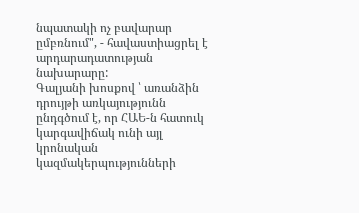նպատակի ոչ բավարար ըմբռնում", - հավաստիացրել է արդարադատության նախարարը:
Գալյանի խոսքով ՝ առանձին դրույթի առկայությունն ընդգծում է, որ ՀԱԵ-ն հատուկ կարգավիճակ ունի այլ կրոնական կազմակերպությունների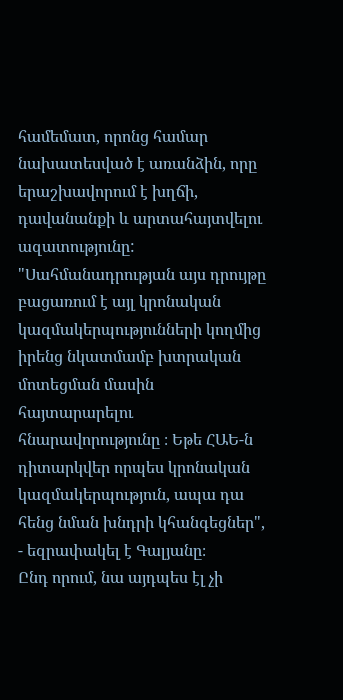համեմատ, որոնց համար նախատեսված է առանձին, որը երաշխավորում է խղճի, դավանանքի և արտահայտվելու ազատությունը: "Սահմանադրության այս դրույթը բացառում է այլ կրոնական կազմակերպությունների կողմից իրենց նկատմամբ խտրական մոտեցման մասին հայտարարելու հնարավորությունը ։ Եթե ՀԱԵ-ն դիտարկվեր որպես կրոնական կազմակերպություն, ապա դա հենց նման խնդրի կհանգեցներ", - եզրափակել է Գալյանը։
Ընդ որում, նա այդպես էլ չի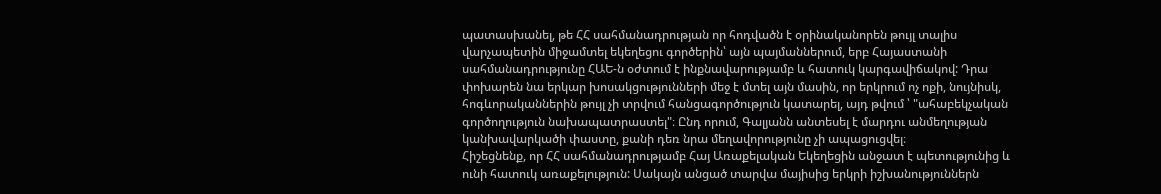պատասխանել, թե ՀՀ սահմանադրության որ հոդվածն է օրինականորեն թույլ տալիս վարչապետին միջամտել եկեղեցու գործերին՝ այն պայմաններում, երբ Հայաստանի սահմանադրությունը ՀԱԵ-ն օժտում է ինքնավարությամբ և հատուկ կարգավիճակով: Դրա փոխարեն նա երկար խոսակցությունների մեջ է մտել այն մասին, որ երկրում ոչ ոքի, նույնիսկ, հոգևորականներին թույլ չի տրվում հանցագործություն կատարել, այդ թվում ՝ "ահաբեկչական գործողություն նախապատրաստել"։ Ընդ որում, Գալյանն անտեսել է մարդու անմեղության կանխավարկածի փաստը, քանի դեռ նրա մեղավորությունը չի ապացուցվել։
Հիշեցնենք, որ ՀՀ սահմանադրությամբ Հայ Առաքելական Եկեղեցին անջատ է պետությունից և ունի հատուկ առաքելություն: Սակայն անցած տարվա մայիսից երկրի իշխանություններն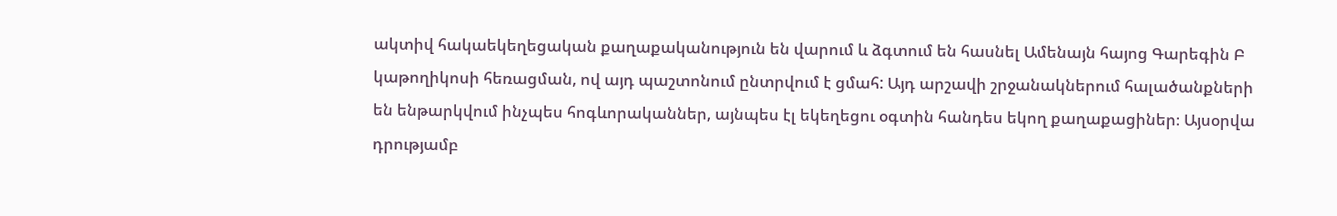ակտիվ հակաեկեղեցական քաղաքականություն են վարում և ձգտում են հասնել Ամենայն հայոց Գարեգին Բ կաթողիկոսի հեռացման, ով այդ պաշտոնում ընտրվում է ցմահ: Այդ արշավի շրջանակներում հալածանքների են ենթարկվում ինչպես հոգևորականներ, այնպես էլ եկեղեցու օգտին հանդես եկող քաղաքացիներ։ Այսօրվա դրությամբ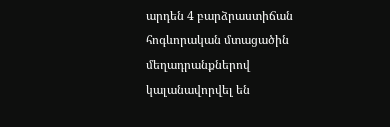արդեն 4 բարձրաստիճան հոգևորական մտացածին մեղադրանքներով կալանավորվել են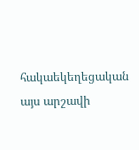հակաեկեղեցական այս արշավի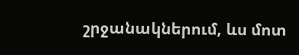շրջանակներում, ևս մոտ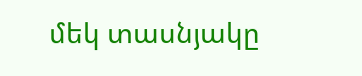մեկ տասնյակը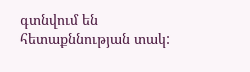գտնվում են հետաքննության տակ: